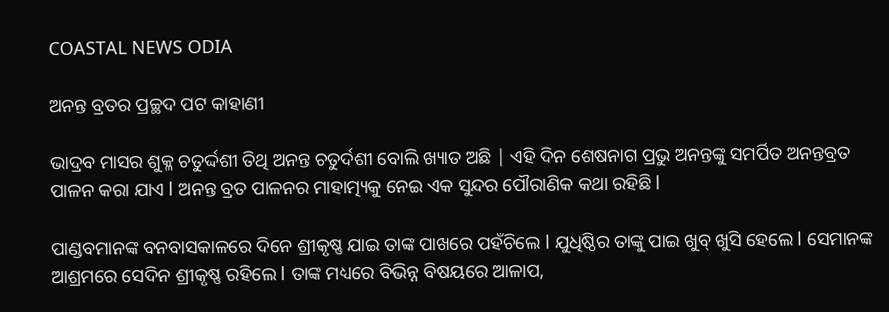COASTAL NEWS ODIA

ଅନନ୍ତ ବ୍ରତର ପ୍ରଚ୍ଛଦ ପଟ କାହାଣୀ

ଭାଦ୍ରବ ମାସର ଶୁକ୍ଳ ଚତୁର୍ଦ୍ଦଶୀ ତିଥି ଅନନ୍ତ ଚତୁର୍ଦଶୀ ବୋଲି ଖ୍ୟାତ ଅଛି | ଏହି ଦିନ ଶେଷନାଗ ପ୍ରଭୁ ଅନନ୍ତଙ୍କୁ ସମର୍ପିତ ଅନନ୍ତବ୍ରତ ପାଳନ କରା ଯାଏ l ଅନନ୍ତ ବ୍ରତ ପାଳନର ମାହାତ୍ମ୍ୟକୁ ନେଇ ଏକ ସୁନ୍ଦର ପୌରାଣିକ କଥା ରହିଛି l

ପାଣ୍ଡବମାନଙ୍କ ବନବାସକାଳରେ ଦିନେ ଶ୍ରୀକୃଷ୍ଣ ଯାଇ ତାଙ୍କ ପାଖରେ ପହଁଚିଲେ l ଯୁଧିଷ୍ଠିର ତାଙ୍କୁ ପାଇ ଖୁବ୍ ଖୁସି ହେଲେ l ସେମାନଙ୍କ ଆଶ୍ରମରେ ସେଦିନ ଶ୍ରୀକୃଷ୍ଣ ରହିଲେ l ତାଙ୍କ ମଧ୍ୟରେ ବିଭିନ୍ନ ବିଷୟରେ ଆଳାପ,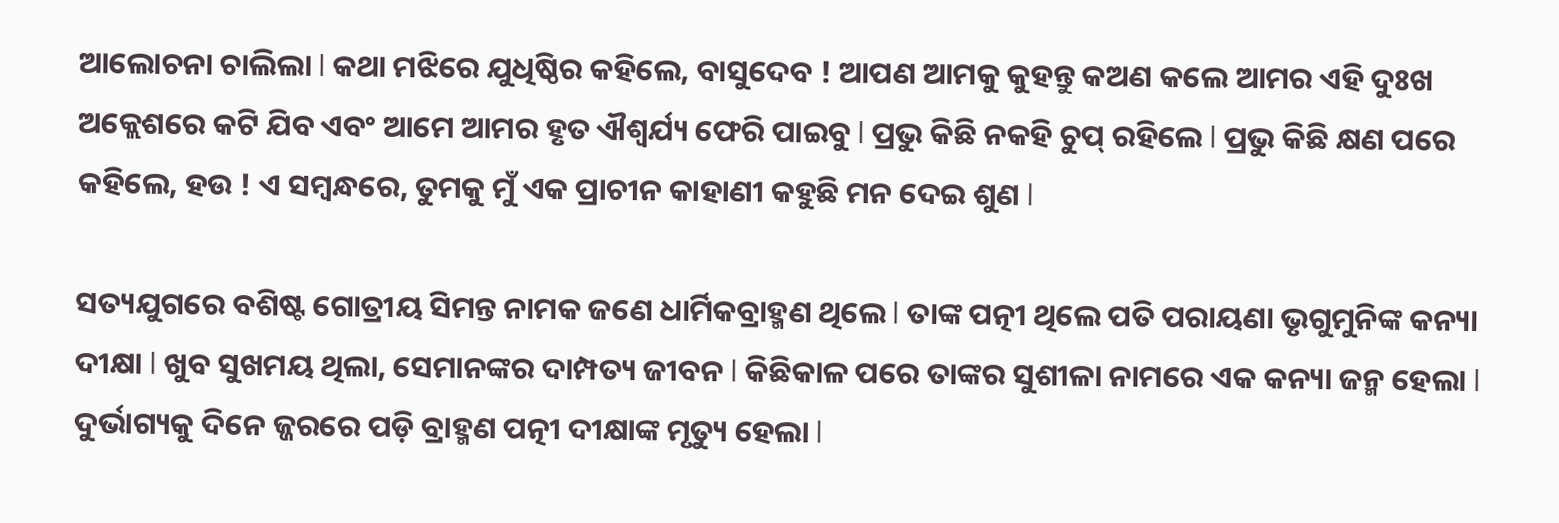ଆଲୋଚନା ଚାଲିଲା l କଥା ମଝିରେ ଯୁଧିଷ୍ଠିର କହିଲେ, ବାସୁଦେବ ! ଆପଣ ଆମକୁ କୁହନ୍ତୁ କଅଣ କଲେ ଆମର ଏହି ଦୁଃଖ ଅକ୍ଲେଶରେ କଟି ଯିବ ଏବଂ ଆମେ ଆମର ହୃତ ଐଶ୍ୱର୍ଯ୍ୟ ଫେରି ପାଇବୁ l ପ୍ରଭୁ କିଛି ନକହି ଚୁପ୍ ରହିଲେ l ପ୍ରଭୁ କିଛି କ୍ଷଣ ପରେ କହିଲେ, ହଉ ! ଏ ସମ୍ବନ୍ଧରେ, ତୁମକୁ ମୁଁ ଏକ ପ୍ରାଚୀନ କାହାଣୀ କହୁଛି ମନ ଦେଇ ଶୁଣ l

ସତ୍ୟଯୁଗରେ ବଶିଷ୍ଟ ଗୋତ୍ରୀୟ ସିମନ୍ତ ନାମକ ଜଣେ ଧାର୍ମିକବ୍ରାହ୍ମଣ ଥିଲେ l ତାଙ୍କ ପତ୍ନୀ ଥିଲେ ପତି ପରାୟଣା ଭୃଗୁମୁନିଙ୍କ କନ୍ୟା ଦୀକ୍ଷା l ଖୁବ ସୁଖମୟ ଥିଲା, ସେମାନଙ୍କର ଦାମ୍ପତ୍ୟ ଜୀବନ l କିଛିକାଳ ପରେ ତାଙ୍କର ସୁଶୀଳା ନାମରେ ଏକ କନ୍ୟା ଜନ୍ମ ହେଲା l ଦୁର୍ଭାଗ୍ୟକୁ ଦିନେ ଜ୍ଜରରେ ପଡ଼ି ବ୍ରାହ୍ମଣ ପତ୍ନୀ ଦୀକ୍ଷାଙ୍କ ମୃତ୍ୟୁ ହେଲା l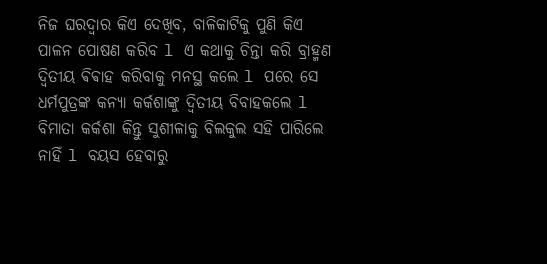ନିଜ ଘରଦ୍ୱାର କିଏ ଦେଖିବ, ବାଳିକାଟିକୁ ପୁଣି କିଏ ପାଳନ ପୋଷଣ କରିବ l ଏ କଥାକୁ ଚିନ୍ତା କରି ବ୍ରାହ୍ମଣ ଦ୍ୱିତୀୟ ଵିଵାହ କରିବାକୁ ମନସ୍ଥ କଲେ l ପରେ ସେ ଧର୍ମପୁତ୍ରଙ୍କ କନ୍ୟା କର୍କଶାଙ୍କୁ ଦ୍ୱିତୀୟ ବିବାହକଲେ l ବିମାତା କର୍କଶା କିନ୍ତୁ ସୁଶୀଳାକୁ ବିଲକୁଲ ସହି ପାରିଲେ ନାହିଁ l ବୟସ ହେବାରୁ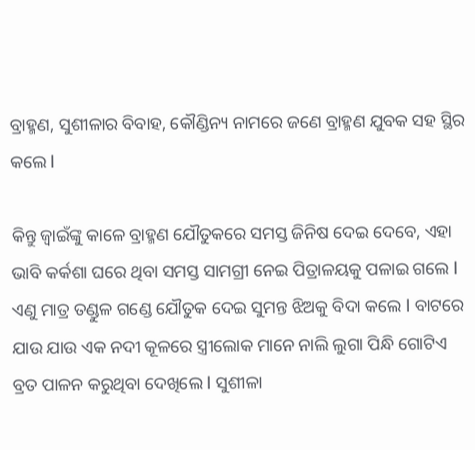ବ୍ରାହ୍ମଣ, ସୁଶୀଳାର ବିବାହ, କୌଣ୍ଡିନ୍ୟ ନାମରେ ଜଣେ ବ୍ରାହ୍ମଣ ଯୁବକ ସହ ସ୍ଥିର କଲେ l

କିନ୍ତୁ ଜ୍ୱାଇଁଙ୍କୁ କାଳେ ବ୍ରାହ୍ମଣ ଯୌତୁକରେ ସମସ୍ତ ଜିନିଷ ଦେଇ ଦେବେ, ଏହା ଭାବି କର୍କଶା ଘରେ ଥିବା ସମସ୍ତ ସାମଗ୍ରୀ ନେଇ ପିତ୍ରାଳୟକୁ ପଳାଇ ଗଲେ l ଏଣୁ ମାତ୍ର ତଣ୍ଡୁଳ ଗଣ୍ଡେ ଯୌତୁକ ଦେଇ ସୁମନ୍ତ ଝିଅକୁ ବିଦା କଲେ l ବାଟରେ ଯାଉ ଯାଉ ଏକ ନଦୀ କୂଳରେ ସ୍ତ୍ରୀଲୋକ ମାନେ ନାଲି ଲୁଗା ପିନ୍ଧି ଗୋଟିଏ ବ୍ରତ ପାଳନ କରୁଥିବା ଦେଖିଲେ l ସୁଶୀଳା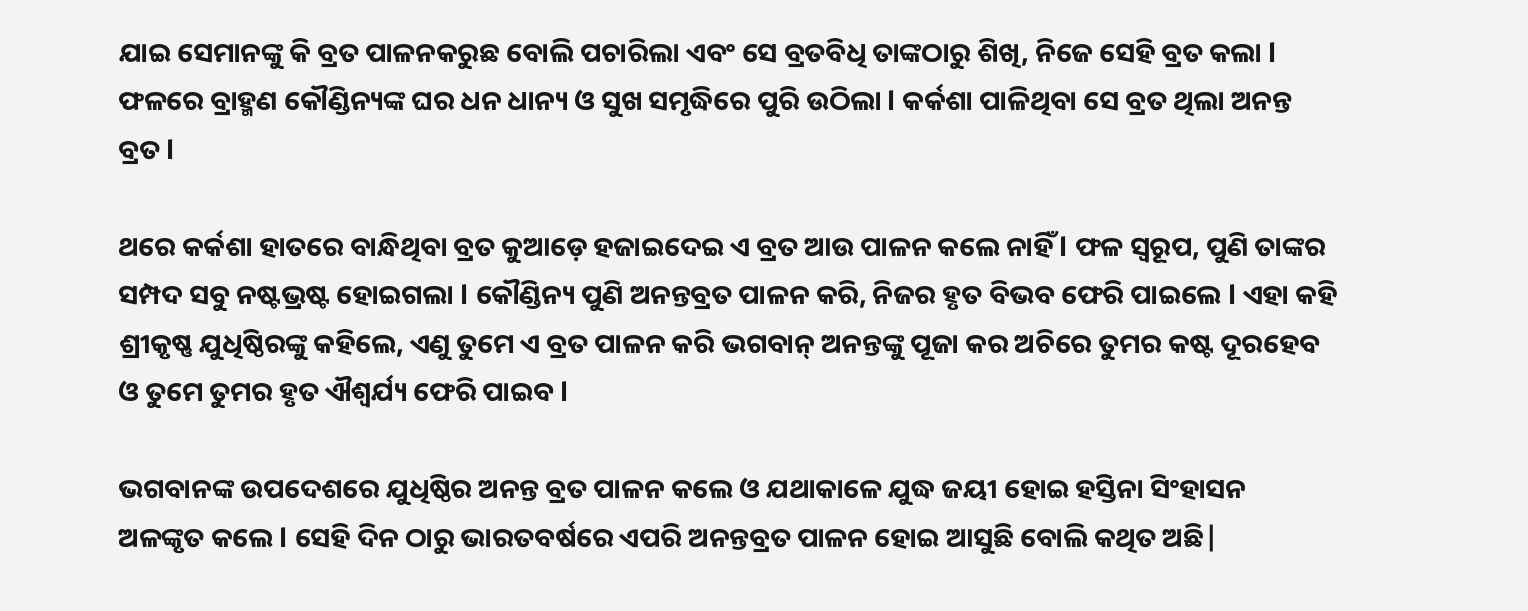ଯାଇ ସେମାନଙ୍କୁ କି ବ୍ରତ ପାଳନକରୁଛ ବୋଲି ପଚାରିଲା ଏବଂ ସେ ବ୍ରତବିଧି ତାଙ୍କଠାରୁ ଶିଖି, ନିଜେ ସେହି ବ୍ରତ କଲା l ଫଳରେ ବ୍ରାହ୍ମଣ କୌଣ୍ଡିନ୍ୟଙ୍କ ଘର ଧନ ଧାନ୍ୟ ଓ ସୁଖ ସମୃଦ୍ଧିରେ ପୁରି ଉଠିଲା l କର୍କଶା ପାଳିଥିବା ସେ ବ୍ରତ ଥିଲା ଅନନ୍ତ ବ୍ରତ l

ଥରେ କର୍କଶା ହାତରେ ବାନ୍ଧିଥିବା ବ୍ରତ କୁଆଡ଼େ ହଜାଇଦେଇ ଏ ବ୍ରତ ଆଉ ପାଳନ କଲେ ନାହିଁ l ଫଳ ସ୍ୱରୂପ, ପୁଣି ତାଙ୍କର ସମ୍ପଦ ସବୁ ନଷ୍ଟଭ୍ରଷ୍ଟ ହୋଇଗଲା l କୌଣ୍ଡିନ୍ୟ ପୁଣି ଅନନ୍ତବ୍ରତ ପାଳନ କରି, ନିଜର ହୃତ ବିଭବ ଫେରି ପାଇଲେ l ଏହା କହି ଶ୍ରୀକୃଷ୍ଣ ଯୁଧିଷ୍ଠିରଙ୍କୁ କହିଲେ, ଏଣୁ ତୁମେ ଏ ବ୍ରତ ପାଳନ କରି ଭଗବାନ୍ ଅନନ୍ତଙ୍କୁ ପୂଜା କର ଅଚିରେ ତୁମର କଷ୍ଟ ଦୂରହେବ ଓ ତୁମେ ତୁମର ହୃତ ଐଶ୍ଵର୍ଯ୍ୟ ଫେରି ପାଇବ l

ଭଗବାନଙ୍କ ଉପଦେଶରେ ଯୁଧିଷ୍ଠିର ଅନନ୍ତ ବ୍ରତ ପାଳନ କଲେ ଓ ଯଥାକାଳେ ଯୁଦ୍ଧ ଜୟୀ ହୋଇ ହସ୍ତିନା ସିଂହାସନ ଅଳଙ୍କୃତ କଲେ l ସେହି ଦିନ ଠାରୁ ଭାରତବର୍ଷରେ ଏପରି ଅନନ୍ତବ୍ରତ ପାଳନ ହୋଇ ଆସୁଛି ବୋଲି କଥିତ ଅଛି|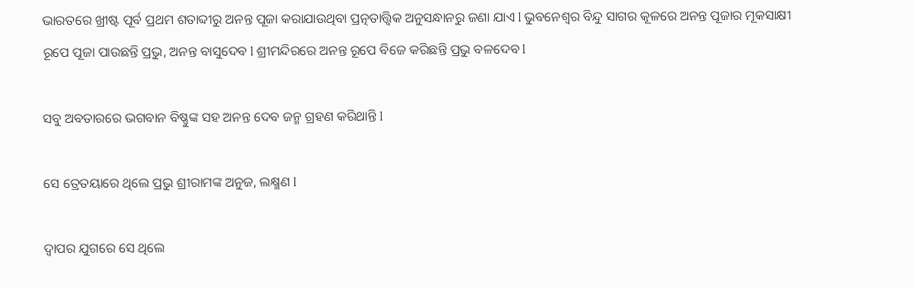ଭାରତରେ ଖ୍ରୀଷ୍ଟ ପୂର୍ବ ପ୍ରଥମ ଶତାବ୍ଦୀରୁ ଅନନ୍ତ ପୂଜା କରାଯାଉଥିବା ପ୍ରତ୍ନତାତ୍ତ୍ୱିକ ଅନୁସନ୍ଧାନରୁ ଜଣା ଯାଏ l ଭୁବନେଶ୍ୱର ବିନ୍ଦୁ ସାଗର କୂଳରେ ଅନନ୍ତ ପୂଜାର ମୂକସାକ୍ଷୀ ରୂପେ ପୂଜା ପାଉଛନ୍ତି ପ୍ରଭୁ, ଅନନ୍ତ ବାସୁଦେବ l ଶ୍ରୀମନ୍ଦିରରେ ଅନନ୍ତ ରୂପେ ବିଜେ କରିଛନ୍ତି ପ୍ରଭୁ ବଳଦେବ l

ସବୁ ଅବତାରରେ ଭଗବାନ ବିଷ୍ଣୁଙ୍କ ସହ ଅନନ୍ତ ଦେବ ଜନ୍ମ ଗ୍ରହଣ କରିଥାନ୍ତି l

ସେ ତ୍ରେତୟାରେ ଥିଲେ ପ୍ରଭୁ ଶ୍ରୀରାମଙ୍କ ଅନୁଜ, ଲକ୍ଷ୍ମଣ l

ଦ୍ୱାପର ଯୁଗରେ ସେ ଥିଲେ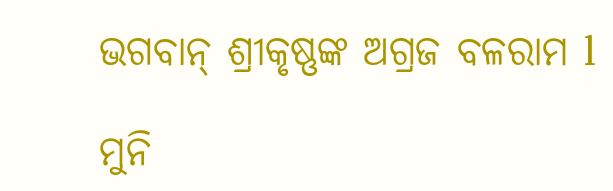ଭଗବାନ୍ ଶ୍ରୀକୃଷ୍ଣଙ୍କ ଅଗ୍ରଜ ବଳରାମ l

ମୁନି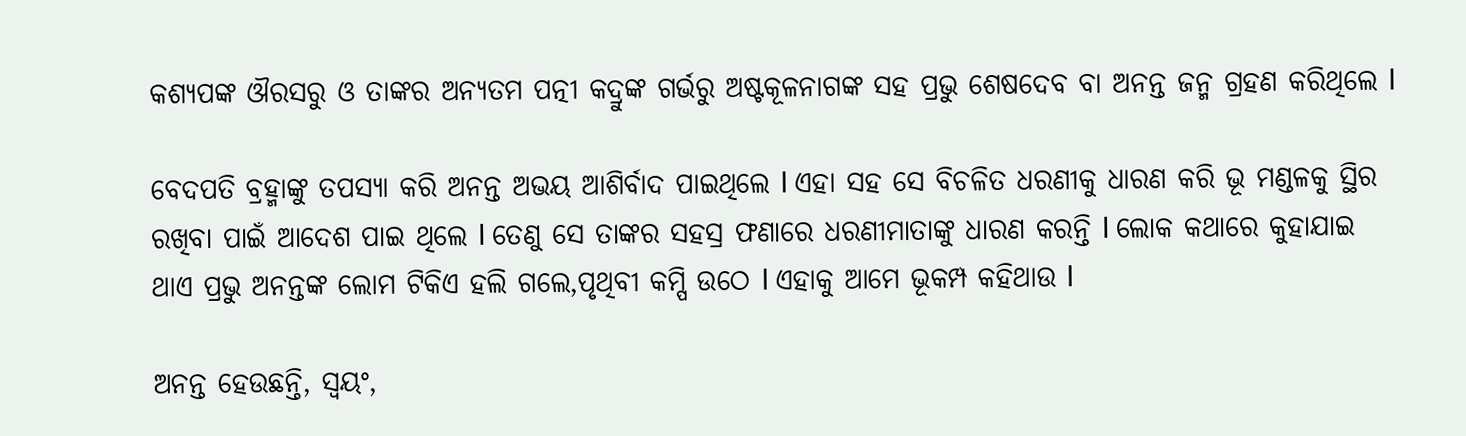କଶ୍ୟପଙ୍କ ଔରସରୁ ଓ ତାଙ୍କର ଅନ୍ୟତମ ପତ୍ନୀ କଦ୍ରୁଙ୍କ ଗର୍ଭରୁ ଅଷ୍ଟକୂଳନାଗଙ୍କ ସହ ପ୍ରଭୁ ଶେଷଦେବ ବା ଅନନ୍ତ ଜନ୍ମ ଗ୍ରହଣ କରିଥିଲେ l

ବେଦପତି ବ୍ରହ୍ମାଙ୍କୁ ତପସ୍ୟା କରି ଅନନ୍ତ ଅଭୟ ଆଶିର୍ବାଦ ପାଇଥିଲେ l ଏହା ସହ ସେ ବିଚଳିତ ଧରଣୀକୁ ଧାରଣ କରି ଭୂ ମଣ୍ଡଳକୁ ସ୍ଥିର ରଖିବା ପାଇଁ ଆଦେଶ ପାଇ ଥିଲେ l ତେଣୁ ସେ ତାଙ୍କର ସହସ୍ର ଫଣାରେ ଧରଣୀମାତାଙ୍କୁ ଧାରଣ କରନ୍ତି l ଲୋକ କଥାରେ କୁହାଯାଇ ଥାଏ ପ୍ରଭୁ ଅନନ୍ତଙ୍କ ଲୋମ ଟିକିଏ ହଲି ଗଲେ,ପୃଥିବୀ କମ୍ପି ଉଠେ l ଏହାକୁ ଆମେ ଭୂକମ୍ପ କହିଥାଉ l

ଅନନ୍ତ ହେଉଛନ୍ତି, ସ୍ୱୟଂ,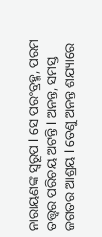ନାରାୟଣଙ୍କ ସ୍ୱରୂପ l ସେ ପରଂବ୍ରହ୍ମ, ପରମ ତତ୍ତ୍ୱର ପରିଚୟ ଅଟନ୍ତି l ଅନନ୍ତ, ସମସ୍ତ ଜଗତର ଆଶ୍ରୟ l ତେଣୁ ଅନନ୍ତ ଶଯ୍ୟାରେ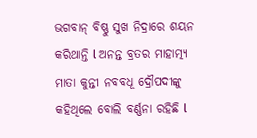ଭଗବାନ୍ ବିଷ୍ଣୁ ସୁଖ ନିଦ୍ରାରେ ଶୟନ କରିଥାନ୍ତି l ଅନନ୍ତ ବ୍ରତର ମାହାତ୍ମ୍ୟ ମାତା କୁନ୍ତୀ ନବବଧୂ ଦ୍ରୌପଦୀଙ୍କୁ କହିଥିଲେ ବୋଲି ବର୍ଣ୍ଣନା ରହିଛି l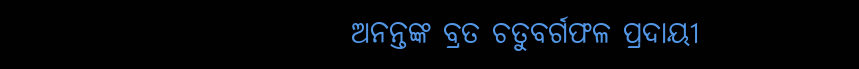ଅନନ୍ତଙ୍କ ବ୍ରତ ଚତୁବର୍ଗଫଳ ପ୍ରଦାୟୀ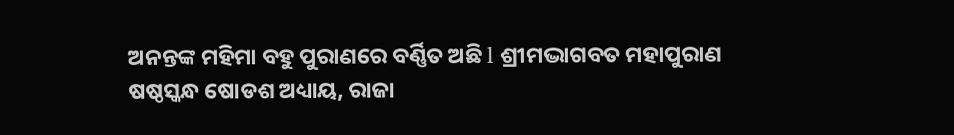ଅନନ୍ତଙ୍କ ମହିମା ବହୁ ପୁରାଣରେ ବର୍ଣ୍ଣିତ ଅଛି l ଶ୍ରୀମଦ୍ଭାଗବତ ମହାପୁରାଣ ଷଷ୍ଠସ୍କନ୍ଧ ଷୋଡଶ ଅଧ୍ୟାୟ, ରାଜା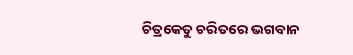ଚିତ୍ରକେତୁ ଚରିତରେ ଭଗବାନ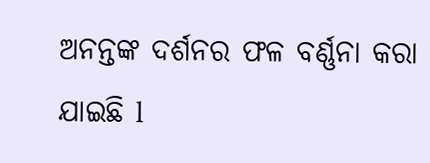ଅନନ୍ତଙ୍କ ଦର୍ଶନର ଫଳ ବର୍ଣ୍ଣନା କରା ଯାଇଛି l